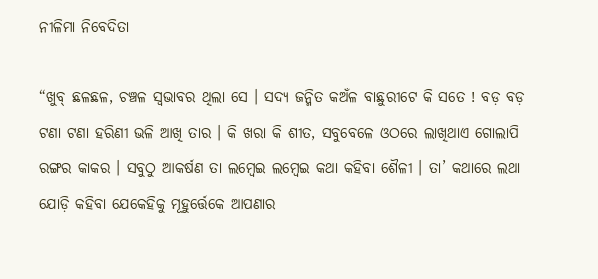ନୀଳିମା ନିବେଦିତା

“ଖୁବ୍ ଛଳଛଳ, ଚଞ୍ଚଳ ସ୍ଵଭାବର ଥିଲା ସେ । ସଦ୍ୟ ଜନ୍ମିତ କଅଁଳ ବାଛୁରୀଟେ କି ସତେ ! ବଡ଼ ବଡ଼ ଟଣା ଟଣା ହରିଣୀ ଭଳି ଆଖି ତାର । କି ଖରା କି ଶୀତ, ସବୁବେଳେ ଓଠରେ ଲାଖିଥାଏ ଗୋଲାପି ରଙ୍ଗର କାକର । ସବୁଠୁ ଆକର୍ଷଣ ତା ଲମ୍ବେଇ ଲମ୍ବେଇ କଥା କହିବା ଶୈଳୀ । ତା’ କଥାରେ ଲଥା ଯୋଡ଼ି କହିବା ଯେକେହିକୁ ମୂହୁର୍ତ୍ତେକେ ଆପଣାର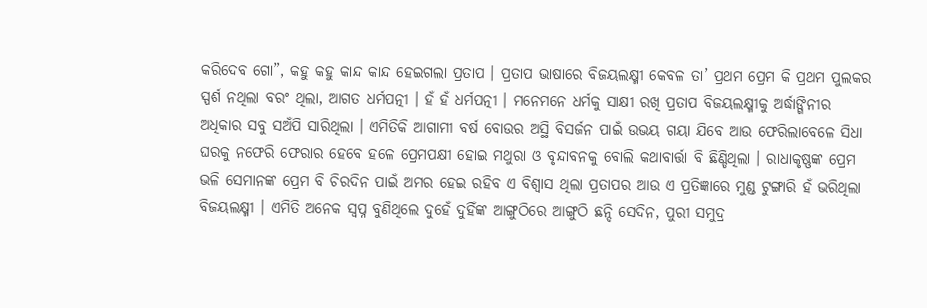କରିଦେବ ଗୋ”, କହୁ କହୁ କାନ୍ଦ କାନ୍ଦ ହେଇଗଲା ପ୍ରତାପ । ପ୍ରତାପ ଭାଷାରେ ବିଜୟଲକ୍ଷ୍ମୀ କେବଳ ତା’ ପ୍ରଥମ ପ୍ରେମ କି ପ୍ରଥମ ପୁଲକର ସ୍ପର୍ଶ ନଥିଲା ବରଂ ଥିଲା, ଆଗତ ଧର୍ମପତ୍ନୀ । ହଁ ହଁ ଧର୍ମପତ୍ନୀ । ମନେମନେ ଧର୍ମକୁ ସାକ୍ଷୀ ରଖି ପ୍ରତାପ ବିଜୟଲକ୍ଷ୍ମୀକୁ ଅର୍ଦ୍ଧାଙ୍ଗିନୀର ଅଧିକାର ସବୁ ସଅଁପି ସାରିଥିଲା । ଏମିତିକି ଆଗାମୀ ବର୍ଷ ବୋଉର ଅସ୍ଥି ବିସର୍ଜନ ପାଇଁ ଉଭୟ ଗୟା ଯିବେ ଆଉ ଫେରିଲାବେଳେ ସିଧା ଘରକୁ ନଫେରି ଫେରାର ହେବେ ହଳେ ପ୍ରେମପକ୍ଷୀ ହୋଇ ମଥୁରା ଓ ବୃନ୍ଦାବନକୁ ବୋଲି କଥାବାର୍ତ୍ତା ବି ଛିଣ୍ଡିଥିଲା । ରାଧାକୃଷ୍ଣଙ୍କ ପ୍ରେମ ଭଳି ସେମାନଙ୍କ ପ୍ରେମ ବି ଚିରଦିନ ପାଇଁ ଅମର ହେଇ ରହିବ ଏ ବିଶ୍ଵାସ ଥିଲା ପ୍ରତାପର ଆଉ ଏ ପ୍ରତିଜ୍ଞାରେ ମୁଣ୍ଡ ଟୁଙ୍ଗାରି ହଁ ଭରିଥିଲା ବିଜୟଲକ୍ଷ୍ମୀ । ଏମିତି ଅନେକ ସ୍ଵପ୍ନ ବୁଣିଥିଲେ ଦୁହେଁ ଦୁହିଁଙ୍କ ଆଙ୍ଗୁଠିରେ ଆଙ୍ଗୁଠି ଛନ୍ଦି ସେଦିନ, ପୁରୀ ସମୁଦ୍ର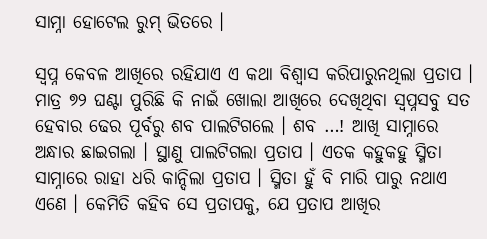ସାମ୍ନା ହୋଟେଲ ରୁମ୍ ଭିତରେ ।

ସ୍ଵପ୍ନ କେବଳ ଆଖିରେ ରହିଯାଏ ଏ କଥା ବିଶ୍ଵାସ କରିପାରୁନଥିଲା ପ୍ରତାପ । ମାତ୍ର ୭୨ ଘଣ୍ଟା ପୁରିଛି କି ନାଇଁ ଖୋଲା ଆଖିରେ ଦେଖିଥିବା ସ୍ଵପ୍ନସବୁ ସତ ହେବାର ଢେର ପୂର୍ବରୁ ଶବ ପାଲଟିଗଲେ । ଶବ …! ଆଖି ସାମ୍ନାରେ ଅନ୍ଧାର ଛାଇଗଲା । ସ୍ଥାଣୁ ପାଲଟିଗଲା ପ୍ରତାପ । ଏତକ କହୁକହୁ ସ୍ମିତା ସାମ୍ନାରେ ରାହା ଧରି କାନ୍ଦିଲା ପ୍ରତାପ । ସ୍ମିତା ହୁଁ ବି ମାରି ପାରୁ ନଥାଏ ଏଣେ । କେମିତି କହିବ ସେ ପ୍ରତାପକୁ, ଯେ ପ୍ରତାପ ଆଖିର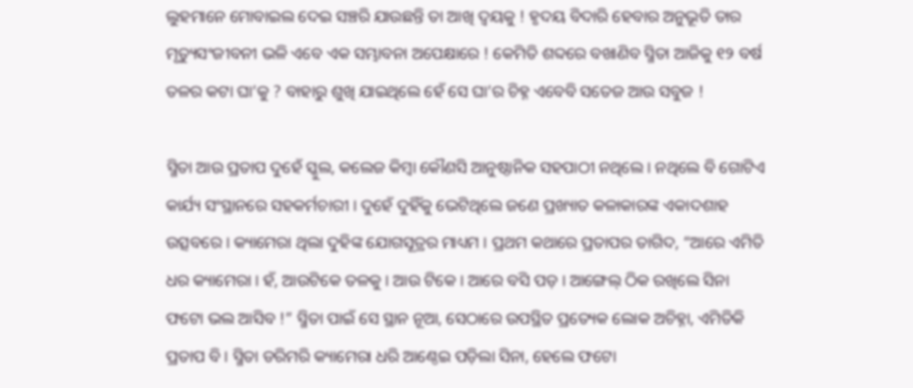ଲୁହମାନେ ମୋବାଇଲ ଦେଇ ସଞ୍ଚରି ଯାଉଛନ୍ତି ତା ଆଖି ଦ୍ୱୟକୁ ! ହୃଦୟ ବିଦାରି ହେବାର ଅନୁଭୂତି ତାର ମୃତ୍ୟୁସଂଜୀବନୀ ଭଳି ଏବେ ଏକ ସମ୍ଭାବନା ଅପେକ୍ଷାରେ ! କେମିତି ଶବ୍ଦରେ ବଖାଣିବ ସ୍ମିତା ଆଜିକୁ ୧୨ ବର୍ଷ ତଳର କଟା ଘା’କୁ ? ବାହାରୁ ଶୁଖି ଯାଇଥିଲେ ହେଁ ସେ ଘା’ର ଚିହ୍ନ ଏବେବି ସତେଜ ଆଉ ସବୁଜ !

ସ୍ମିତା ଆଉ ପ୍ରତାପ ଦୁହେଁ ସ୍କୁଲ, କଲେଜ କିମ୍ବା କୌଣସି ଆନୁଷ୍ଠାନିକ ସହପାଠୀ ନଥିଲେ । ନଥିଲେ ବି ଗୋଟିଏ କାର୍ଯ୍ୟ ସଂସ୍ଥାନରେ ସହକର୍ମଚାରୀ । ଦୁହେଁ ଦୁହିଁକୁ ଭେଟିଥିଲେ ଜଣେ ପ୍ରଖ୍ୟାତ କଳାକାରଙ୍କ ଏକାଦଶାହ ଉତ୍ସବରେ । କ୍ୟାମେରା ଥିଲା ଦୁହିଙ୍କ ଯୋଗସୂତ୍ରର ମାଧ୍ୟମ । ପ୍ରଥମ କଥାରେ ପ୍ରତାପର ତାଗିଦ, “ଆରେ ଏମିତି ଧର କ୍ୟାମେରା । ହଁ, ଆଉଟିକେ ତଳକୁ । ଆଉ ଟିକେ । ଆରେ ବସି ପଡ଼ । ଆଙ୍ଗେଲ୍ ଠିକ ରଖିଲେ ସିନା ଫଟୋ ଭଲ ଆସିବ !” ସ୍ମିତା ପାଇଁ ସେ ସ୍ଥାନ ନୂଆ, ସେଠାରେ ଉପସ୍ଥିତ ପ୍ରତ୍ୟେକ ଲୋକ ଅଚିହ୍ନା, ଏମିତିକି ପ୍ରତାପ ବି । ସ୍ମିତା ଡରିମରି କ୍ୟାମେରା ଧରି ଆଣ୍ଠେଇ ପଡ଼ିଲା ସିନା, ହେଲେ ଫଟୋ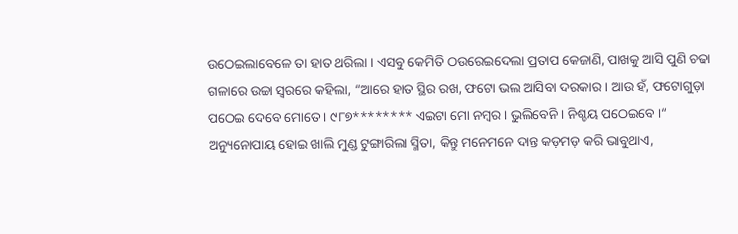ଉଠେଇଲାବେଳେ ତା ହାତ ଥରିଲା । ଏସବୁ କେମିତି ଠଉରେଇଦେଲା ପ୍ରତାପ କେଜାଣି, ପାଖକୁ ଆସି ପୁଣି ଚଢା ଗଳାରେ ଉଚ୍ଚା ସ୍ଵରରେ କହିଲା, “ଆରେ ହାତ ସ୍ଥିର ରଖ, ଫଟୋ ଭଲ ଆସିବା ଦରକାର । ଆଉ ହଁ, ଫଟୋଗୁଡ଼ା ପଠେଇ ଦେବେ ମୋତେ । ୯୮୭******** ଏଇଟା ମୋ ନମ୍ବର । ଭୁଲିବେନି । ନିଶ୍ଚୟ ପଠେଇବେ ।“ ଅନ୍ୟୁନୋପାୟ ହୋଇ ଖାଲି ମୁଣ୍ଡ ଟୁଙ୍ଗାରିଲା ସ୍ମିତା, କିନ୍ତୁ ମନେମନେ ଦାନ୍ତ କଡ଼ମଡ଼ କରି ଭାବୁଥାଏ,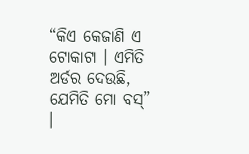“କିଏ କେଜାଣି ଏ ଟୋକାଟା । ଏମିତି ଅର୍ଡର ଦେଉଛି, ଯେମିତି ମୋ ବସ୍” ।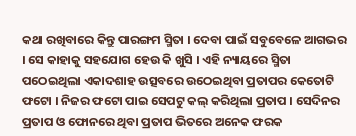କଥା ରଖିବାରେ କିନ୍ତୁ ପାରଙ୍ଗମ ସ୍ମିତା । ଦେବା ପାଇଁ ସବୁବେଳେ ଆଗଭର । ସେ କାହାକୁ ସହଯୋଗ ହେଉ କି ଖୁସି । ଏହି ନ୍ୟାୟରେ ସ୍ମିତା ପଠେଇଥିଲା ଏକାଦଶାହ ଉତ୍ସବରେ ଉଠେଇଥିବା ପ୍ରତାପର କେତୋଟି ଫଟୋ । ନିଜର ଫଟୋ ପାଇ ସେପଟୁ କଲ୍ କରିଥିଲା ପ୍ରତାପ । ସେଦିନର ପ୍ରତାପ ଓ ଫୋନରେ ଥିବା ପ୍ରତାପ ଭିତରେ ଅନେକ ଫରକ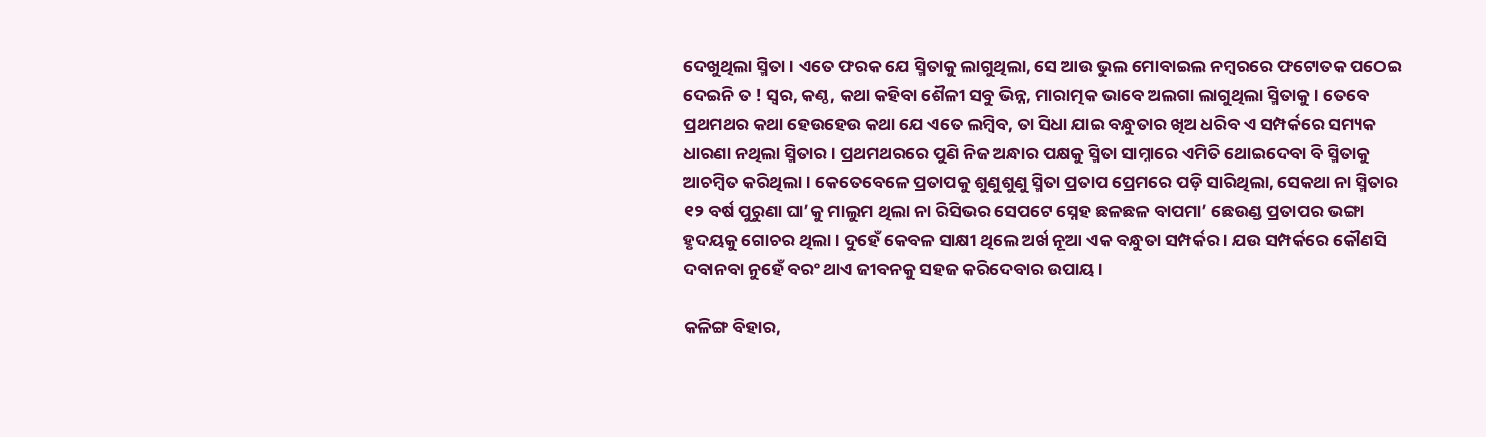ଦେଖୁଥିଲା ସ୍ମିତା । ଏତେ ଫରକ ଯେ ସ୍ମିତାକୁ ଲାଗୁଥିଲା, ସେ ଆଉ ଭୁଲ ମୋବାଇଲ ନମ୍ବରରେ ଫଟୋତକ ପଠେଇ ଦେଇନି ତ ! ସ୍ଵର, କଣ୍ଠ, କଥା କହିବା ଶୈଳୀ ସବୁ ଭିନ୍ନ, ମାରାତ୍ମକ ଭାବେ ଅଲଗା ଲାଗୁଥିଲା ସ୍ମିତାକୁ । ତେବେ ପ୍ରଥମଥର କଥା ହେଉହେଉ କଥା ଯେ ଏତେ ଲମ୍ବିବ, ତା ସିଧା ଯାଇ ବନ୍ଧୁତାର ଖିଅ ଧରିବ ଏ ସମ୍ପର୍କରେ ସମ୍ୟକ ଧାରଣା ନଥିଲା ସ୍ମିତାର । ପ୍ରଥମଥରରେ ପୁଣି ନିଜ ଅନ୍ଧାର ପକ୍ଷକୁ ସ୍ମିତା ସାମ୍ନାରେ ଏମିତି ଥୋଇଦେବା ବି ସ୍ମିତାକୁ ଆଚମ୍ବିତ କରିଥିଲା । କେତେବେଳେ ପ୍ରତାପକୁ ଶୁଣୁଶୁଣୁ ସ୍ମିତା ପ୍ରତାପ ପ୍ରେମରେ ପଡ଼ି ସାରିଥିଲା, ସେକଥା ନା ସ୍ମିତାର ୧୨ ବର୍ଷ ପୁରୁଣା ଘା’କୁ ମାଲୁମ ଥିଲା ନା ରିସିଭର ସେପଟେ ସ୍ନେହ ଛଳଛଳ ବାପମା’ ଛେଉଣ୍ଡ ପ୍ରତାପର ଭଙ୍ଗା ହୃଦୟକୁ ଗୋଚର ଥିଲା । ଦୁହେଁ କେବଳ ସାକ୍ଷୀ ଥିଲେ ଅର୍ଖ ନୂଆ ଏକ ବନ୍ଧୁତା ସମ୍ପର୍କର । ଯଉ ସମ୍ପର୍କରେ କୌଣସି ଦବାନବା ନୁହେଁ ବରଂ ଥାଏ ଜୀବନକୁ ସହଜ କରିଦେବାର ଉପାୟ ।

କଳିଙ୍ଗ ବିହାର,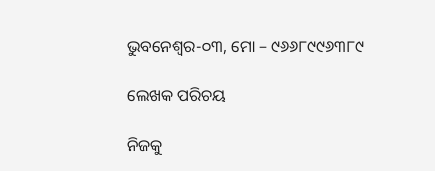ଭୁବନେଶ୍ୱର-୦୩, ମୋ – ୯୬୬୮୯୯୬୩୮୯

ଲେଖକ ପରିଚୟ

ନିଜକୁ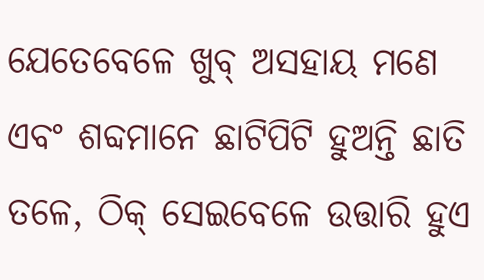ଯେତେବେଳେ ଖୁବ୍ ଅସହାୟ ମଣେ ଏବଂ ଶବ୍ଦମାନେ ଛାଟିପିଟି ହୁଅନ୍ତି ଛାତି ତଳେ, ଠିକ୍ ସେଇବେଳେ ଉତ୍ତାରି ହୁଏ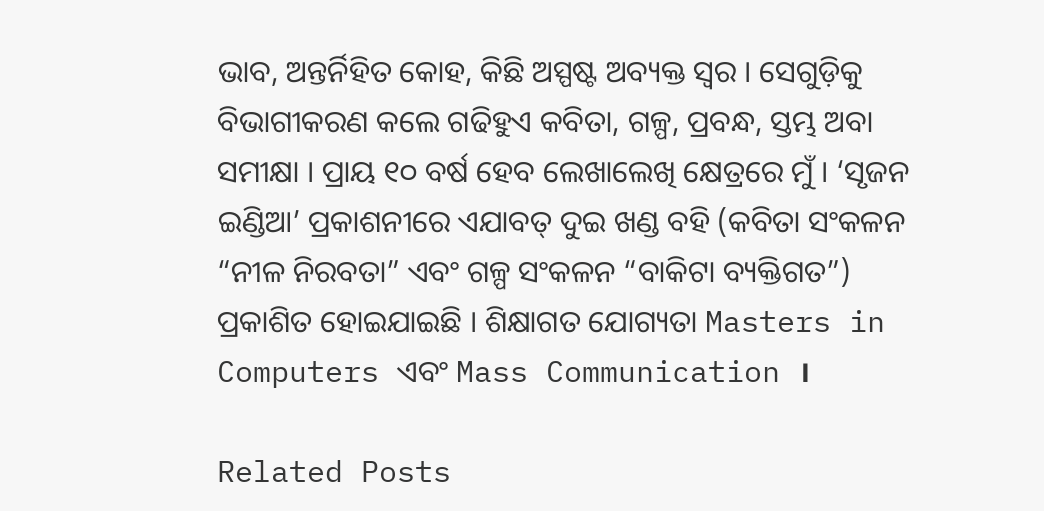ଭାବ, ଅନ୍ତର୍ନିହିତ କୋହ, କିଛି ଅସ୍ପଷ୍ଟ ଅବ୍ୟକ୍ତ ସ୍ଵର । ସେଗୁଡ଼ିକୁ ବିଭାଗୀକରଣ କଲେ ଗଢିହୁଏ କବିତା, ଗଳ୍ପ, ପ୍ରବନ୍ଧ, ସ୍ତମ୍ଭ ଅବା ସମୀକ୍ଷା । ପ୍ରାୟ ୧୦ ବର୍ଷ ହେବ ଲେଖାଲେଖି କ୍ଷେତ୍ରରେ ମୁଁ । ‘ସୃଜନ ଇଣ୍ଡିଆ’ ପ୍ରକାଶନୀରେ ଏଯାବତ୍ ଦୁଇ ଖଣ୍ଡ ବହି (କବିତା ସଂକଳନ “ନୀଳ ନିରବତା” ଏବଂ ଗଳ୍ପ ସଂକଳନ “ବାକିଟା ବ୍ୟକ୍ତିଗତ”) ପ୍ରକାଶିତ ହୋଇଯାଇଛି । ଶିକ୍ଷାଗତ ଯୋଗ୍ୟତା Masters in Computers ଏବଂ Mass Communication ।

Related Posts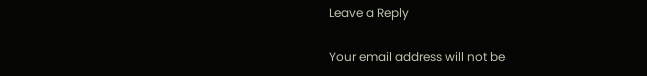Leave a Reply

Your email address will not be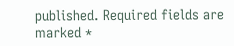published. Required fields are marked *